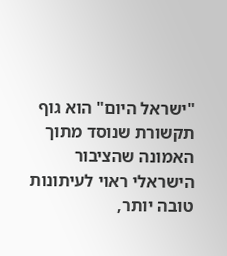"ישראל היום" הוא גוף תקשורת שנוסד מתוך האמונה שהציבור הישראלי ראוי לעיתונות טובה יותר,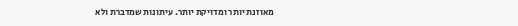מאוזנת יותר ומדויקת יותר. עיתונות שמדברת ולא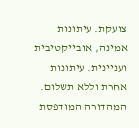צועקת. עיתונות אמינה, אובייקטיבית ועניינית. עיתונות אחרת וללא תשלום. המהדורה המודפסת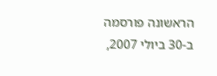הראשונה פורסמה ב-30 ביולי 2007,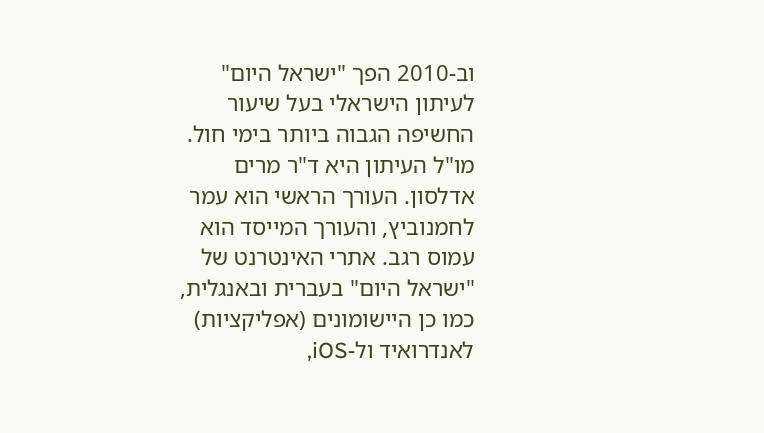וב-2010 הפך "ישראל היום" לעיתון הישראלי בעל שיעור החשיפה הגבוה ביותר בימי חול. מו"ל העיתון היא ד"ר מרים אדלסון. העורך הראשי הוא עמר לחמנוביץ, והעורך המייסד הוא עמוס רגב. אתרי האינטרנט של "ישראל היום" בעברית ובאנגלית, כמו כן היישומונים (אפליקציות) לאנדרואיד ול-iOS,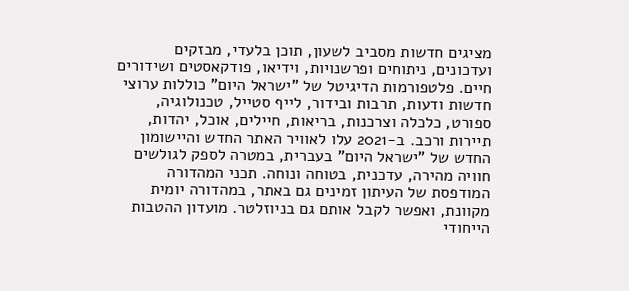מציגים חדשות מסביב לשעון, תוכן בלעדי, מבזקים ועדכונים, ניתוחים ופרשנויות, וידיאו, פודקאסטים ושידורים חיים. פלטפורמות הדיגיטל של "ישראל היום" כוללות ערוצי חדשות ודעות, תרבות ובידור, לייף סטייל, טכנולוגיה, ספורט, כלכלה וצרכנות, בריאות, חיילים, אוכל, יהדות, תיירות ורכב. ב-2021 עלו לאוויר האתר החדש והיישומון החדש של "ישראל היום" בעברית, במטרה לספק לגולשים חוויה מהירה, עדכנית, בטוחה ונוחה. תכני המהדורה המודפסת של העיתון זמינים גם באתר, במהדורה יומית מקוונת, ואפשר לקבל אותם גם בניוזלטר. מועדון ההטבות הייחודי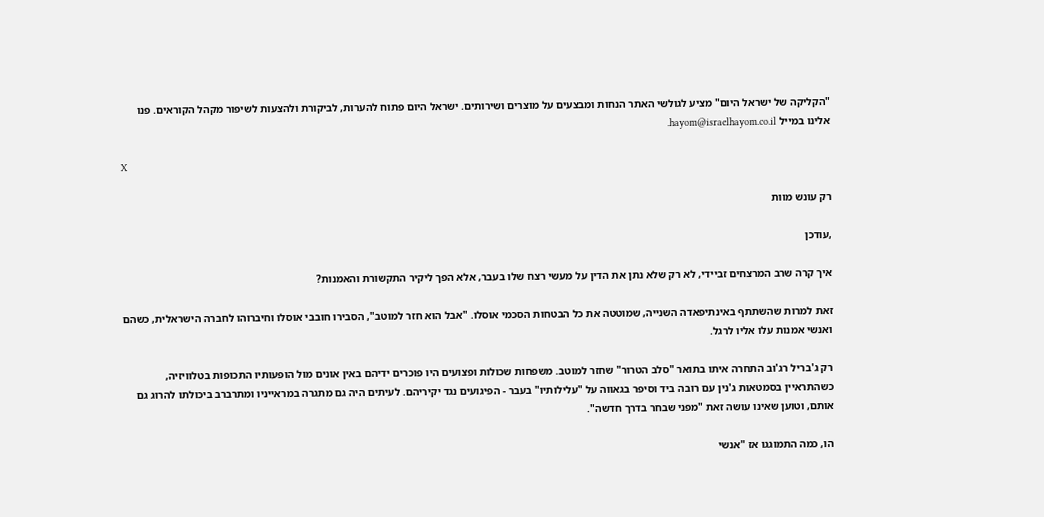"הקליקה של ישראל היום" מציע לגולשי האתר הנחות ומבצעים על מוצרים ושירותים. ישראל היום פתוח להערות, לביקורת ולהצעות לשיפור מקהל הקוראים. פנו אלינו במייל hayom@israelhayom.co.il.

X

רק עונש מוות

,עודכן

איך קרה שרב המרצחים זביידי, לא רק שלא נתן את הדין על מעשי רצח שלו בעבר, אלא הפך ליקיר התקשורת והאמנות?

זאת למרות שהשתתף באינתיפאדה השנייה, שמוטטה את כל הבטחות הסכמי אוסלו. "אבל הוא חזר למוטב", הסבירו חובבי אוסלו וחיברוהו לחברה הישראלית, כשהם ואנשי אמנות עלו אליו לרגל.

רק ג'בריל רג'וב התחרה איתו בתואר "סלב הטרור" שחזר למוטב. משפחות שכולות ופצועים היו פוכרים ידיהם באין אונים מול הופעותיו התכופות בטלוויזיה, כשהתראיין בסמטאות ג'נין עם רובה ביד וסיפר בגאווה על "עלילותיו" בעבר - הפיגועים נגד יקיריהם. לעיתים היה גם מתגרה במראייניו ומתרברב ביכולתו להרוג גם אותם, וטוען שאינו עושה זאת "מפני שבחר בדרך חדשה".

הו, כמה התמוגגו אז "אנשי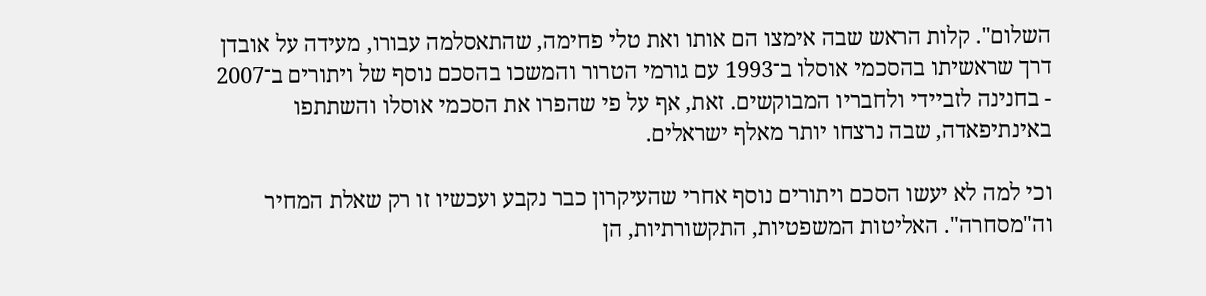השלום". קלות הראש שבה אימצו הם אותו ואת טלי פחימה, שהתאסלמה עבורו, מעידה על אובדן דרך שראשיתו בהסכמי אוסלו ב־1993 עם גורמי הטרור והמשכו בהסכם נוסף של ויתורים ב־2007 - בחנינה לזביידי ולחבריו המבוקשים. זאת, אף על פי שהפרו את הסכמי אוסלו והשתתפו באינתיפאדה, שבה נרצחו יותר מאלף ישראלים.

וכי למה לא יעשו הסכם ויתורים נוסף אחרי שהעיקרון כבר נקבע ועכשיו זו רק שאלת המחיר וה"מסחרה". האליטות המשפטיות, התקשורתיות, הן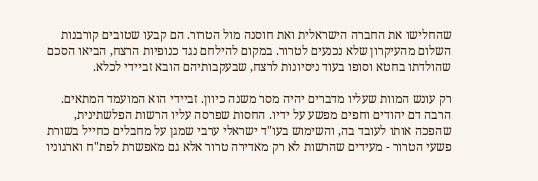שהחלישו את החברה הישראלית ואת חוסנה מול הטרור. הם קבעו שטובים קורבנות השלום מהעיקרון שלא נכנעים לטרור. במקום להילחם נגד כנופיות הרצח, הביאו הסכם שהולדתו בחטא וסופו בעוד ניסיונות לרצח, שבעקבותיהם הובא זביידי לכלא.

רק עונש המוות שעליו מדברים יהיה מסר משנה כיוון. זביידי הוא המועמד המתאים. הרבה דם יהודים וחפים מפשע על ידיו. החסות שפרסה עליו הרשות הפלשתינית, שהפכה אותו לעובד בה, והשימוש בעו"ד ישראלי ערבי שמגן על מחבלים כחייל בשורת פשעי הטרור - מעידים שהרשות לא רק מאדירה טרור אלא גם מאפשרת לפת"ח וארגוניו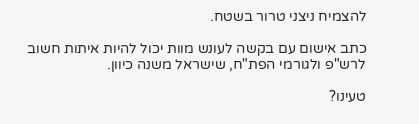להצמיח ניצני טרור בשטח.

כתב אישום עם בקשה לעונש מוות יכול להיות איתות חשוב לרש"פ ולגורמי הפת"ח, שישראל משנה כיוון.

טעינו?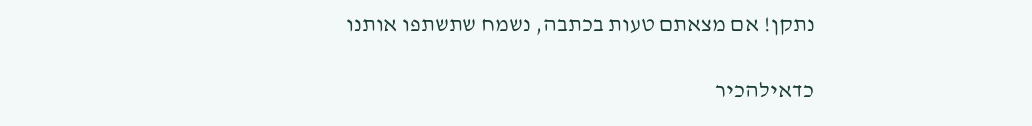נתקן! אם מצאתם טעות בכתבה, נשמח שתשתפו אותנו

כדאילהכיר